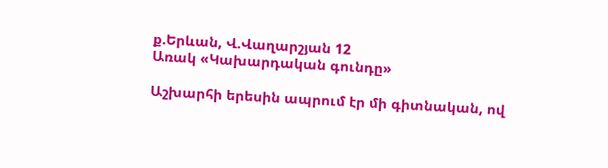ք.Երևան, Վ.Վաղարշյան 12
Առակ «Կախարդական գունդը»

Աշխարհի երեսին ապրում էր մի գիտնական, ով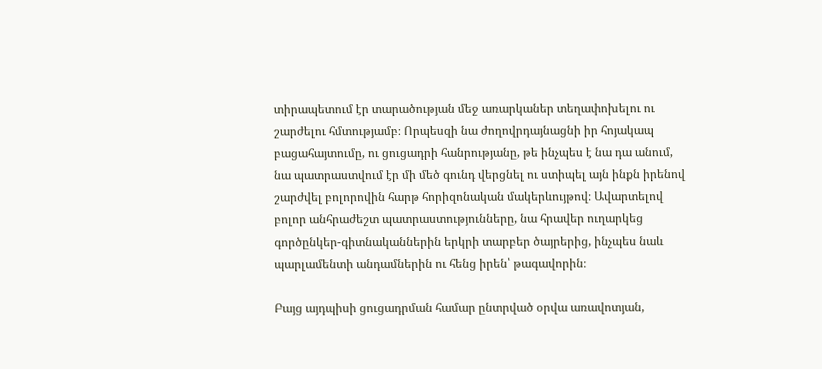տիրապետում էր տարածության մեջ առարկաներ տեղափոխելու ու շարժելու հմտությամբ։ Որպեսզի նա ժողովրդայնացնի իր հոյակապ բացահայտումը, ու ցուցադրի հանրությանը, թե ինչպես է նա դա անում, նա պատրաստվում էր մի մեծ գունդ վերցնել ու ստիպել այն ինքն իրենով շարժվել բոլորովին հարթ հորիզոնական մակերևույթով։ Ավարտելով բոլոր անհրաժեշտ պատրաստությունները, նա հրավեր ուղարկեց գործընկեր-գիտնականներին երկրի տարբեր ծայրերից, ինչպես նաև պարլամենտի անդամներին ու հենց իրեն՝ թագավորին։

Բայց այդպիսի ցուցադրման համար ընտրված օրվա առավոտյան,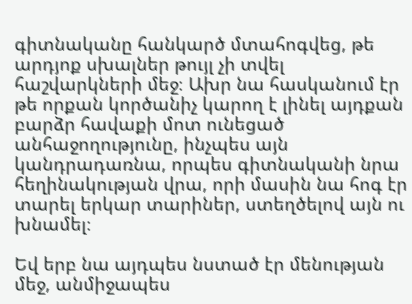գիտնականը հանկարծ մտահոգվեց, թե արդյոք սխալներ թույլ չի տվել հաշվարկների մեջ։ Ախր նա հասկանում էր թե որքան կործանիչ կարող է լինել այդքան բարձր հավաքի մոտ ունեցած անհաջողությունը, ինչպես այն կանդրադառնա, որպես գիտնականի նրա հեղինակության վրա, որի մասին նա հոգ էր տարել երկար տարիներ, ստեղծելով այն ու խնամել։

Եվ երբ նա այդպես նստած էր մենության մեջ, անմիջապես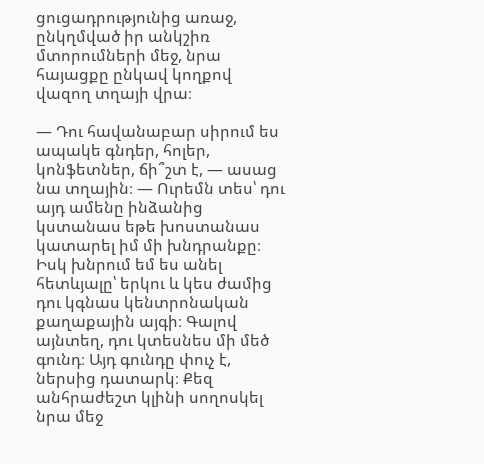ցուցադրությունից առաջ, ընկղմված իր անկշիռ մտորումների մեջ, նրա հայացքը ընկավ կողքով վազող տղայի վրա։

— Դու հավանաբար սիրում ես ապակե գնդեր, հոլեր, կոնֆետներ, ճի՞շտ է, — ասաց նա տղային։ — Ուրեմն տես՝ դու այդ ամենը ինձանից կստանաս եթե խոստանաս կատարել իմ մի խնդրանքը։ Իսկ խնրում եմ ես անել հետևյալը՝ երկու և կես ժամից դու կգնաս կենտրոնական քաղաքային այգի։ Գալով այնտեղ, դու կտեսնես մի մեծ գունդ։ Այդ գունդը փուչ է, ներսից դատարկ։ Քեզ անհրաժեշտ կլինի սողոսկել նրա մեջ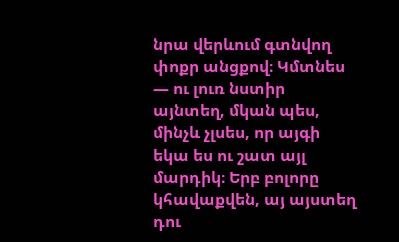նրա վերևում գտնվող փոքր անցքով։ Կմտնես — ու լուռ նստիր այնտեղ, մկան պես, մինչև չլսես, որ այգի եկա ես ու շատ այլ մարդիկ։ Երբ բոլորը կհավաքվեն, այ այստեղ դու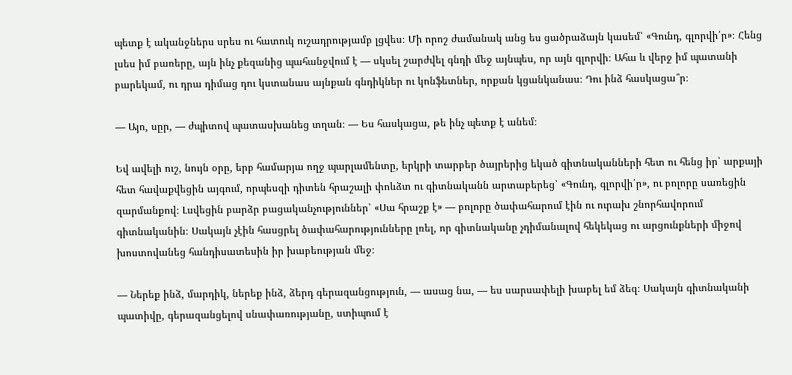պետք է ականջներս սրես ու հատուկ ուշադրությամբ լցվես։ Մի որոշ ժամանակ անց ես ցածրաձայն կասեմ՝ «Գունդ, գլորվի՛ր»։ Հենց լսես իմ բառերը, այն ինչ քեզանից պահանջվում է — սկսել շարժվել գնդի մեջ այնպես, որ այն գլորվի։ Ահա և վերջ իմ պատանի բարեկամ, ու դրա դիմաց դու կստանաս այնքան գնդիկներ ու կոնֆետներ, որքան կցանկանաս։ Դու ինձ հասկացա՞ր։

— Այո, սըր, — ժպիտով պատասխանեց տղան։ — Ես հասկացա, թե ինչ պետք է անեմ։

Եվ ավելի ուշ, նույն օրը, երբ համարյա ողջ պարլամենտը, երկրի տարբեր ծայրերից եկած գիտնականների հետ ու հենց իր՝ արքայի հետ հավաքվեցին այգում, որպեսզի դիտեն հրաշալի փոևձտ ու գիտնականն արտաբերեց՝ «Գունդ, գլորվի՛ր», ու բոլորը սառեցին զարմանքով։ Լսվեցին բարձր բացականչություններ՝ «Սա հրաշք է» — բոլորը ծափահարում էին ու ուրախ շնորհավորում գիտնականին։ Սակայն չէին հասցրել ծափահարությունները լռել, որ գիտնականը չդիմանալով հեկեկաց ու արցունքների միջով խոստովանեց հանդիսատեսին իր խաբեության մեջ։

— Ներեք ինձ, մարդիկ, ներեք ինձ, ձերդ գերազանցություն, — ասաց նա, — ես սարսափելի խաբել եմ ձեզ։ Սակայն գիտնականի պատիվը, գերազանցելով սնափառությանը, ստիպում է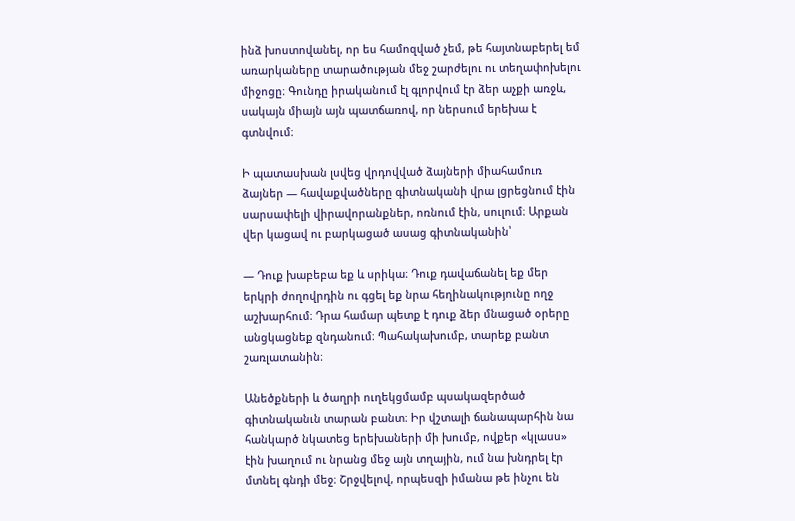ինձ խոստովանել, որ ես համոզված չեմ, թե հայտնաբերել եմ առարկաները տարածության մեջ շարժելու ու տեղափոխելու միջոցը։ Գունդը իրականում էլ գլորվում էր ձեր աչքի առջև, սակայն միայն այն պատճառով, որ ներսում երեխա է գտնվում։

Ի պատասխան լսվեց վրդովված ձայների միահամուռ ձայներ — հավաքվածները գիտնականի վրա լցրեցնում էին սարսափելի վիրավորանքներ, ոռնում էին, սուլում։ Արքան վեր կացավ ու բարկացած ասաց գիտնականին՝

— Դուք խաբեբա եք և սրիկա։ Դուք դավաճանել եք մեր երկրի ժողովրդին ու գցել եք նրա հեղինակությունը ողջ աշխարհում։ Դրա համար պետք է դուք ձեր մնացած օրերը անցկացնեք զնդանում։ Պահակախումբ, տարեք բանտ շառլատանին։

Անեծքների և ծաղրի ուղեկցմամբ պսակազերծած գիտնականւն տարան բանտ։ Իր վշտալի ճանապարհին նա հանկարծ նկատեց երեխաների մի խումբ, ովքեր «կլասս» էին խաղում ու նրանց մեջ այն տղային, ում նա խնդրել էր մտնել գնդի մեջ։ Շրջվելով, որպեսզի իմանա թե ինչու են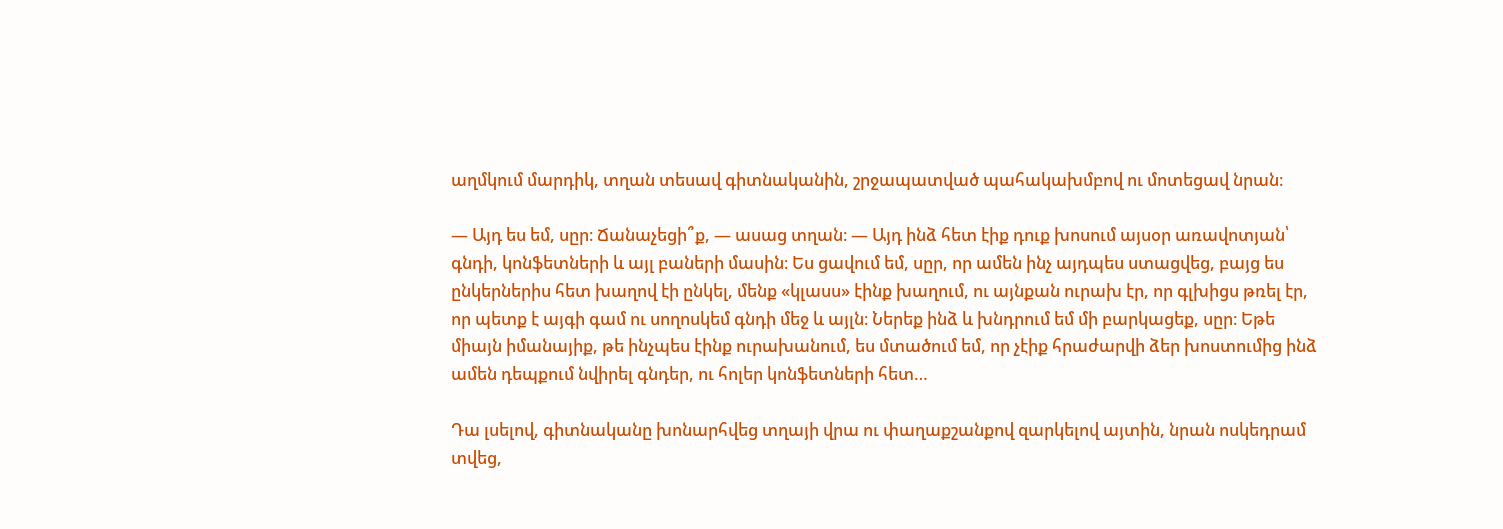աղմկում մարդիկ, տղան տեսավ գիտնականին, շրջապատված պահակախմբով ու մոտեցավ նրան։

— Այդ ես եմ, սըր։ Ճանաչեցի՞ք, — ասաց տղան։ — Այդ ինձ հետ էիք դուք խոսում այսօր առավոտյան՝ գնդի, կոնֆետների և այլ բաների մասին։ Ես ցավում եմ, սըր, որ ամեն ինչ այդպես ստացվեց, բայց ես ընկերներիս հետ խաղով էի ընկել, մենք «կլասս» էինք խաղում, ու այնքան ուրախ էր, որ գլխիցս թռել էր, որ պետք է այգի գամ ու սողոսկեմ գնդի մեջ և այլն։ Ներեք ինձ և խնդրում եմ մի բարկացեք, սըր։ Եթե միայն իմանայիք, թե ինչպես էինք ուրախանում, ես մտածում եմ, որ չէիք հրաժարվի ձեր խոստումից ինձ ամեն դեպքում նվիրել գնդեր, ու հոլեր կոնֆետների հետ…

Դա լսելով, գիտնականը խոնարհվեց տղայի վրա ու փաղաքշանքով զարկելով այտին, նրան ոսկեդրամ տվեց,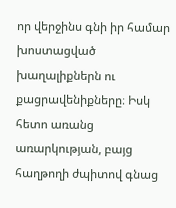որ վերջինս գնի իր համար խոստացված խաղալիքներն ու քացրավենիքները։ Իսկ հետո առանց առարկության, բայց հաղթողի ժպիտով գնաց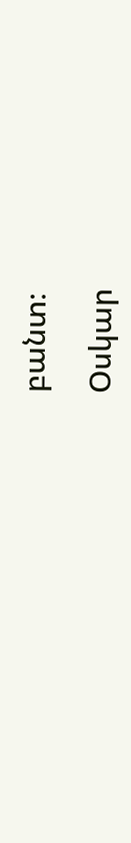բանտ։

Օսկար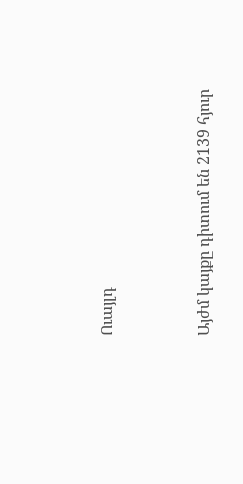Ուայլդ




Այժմ կայքը դիտում են 2139 հյուր